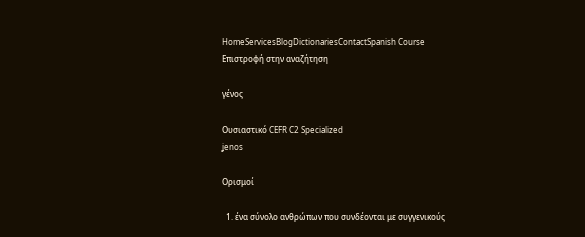HomeServicesBlogDictionariesContactSpanish Course
Επιστροφή στην αναζήτηση

γένος

Ουσιαστικό CEFR C2 Specialized
ʝenos

Ορισμοί

  1. ένα σύνολο ανθρώπων που συνδέονται με συγγενικούς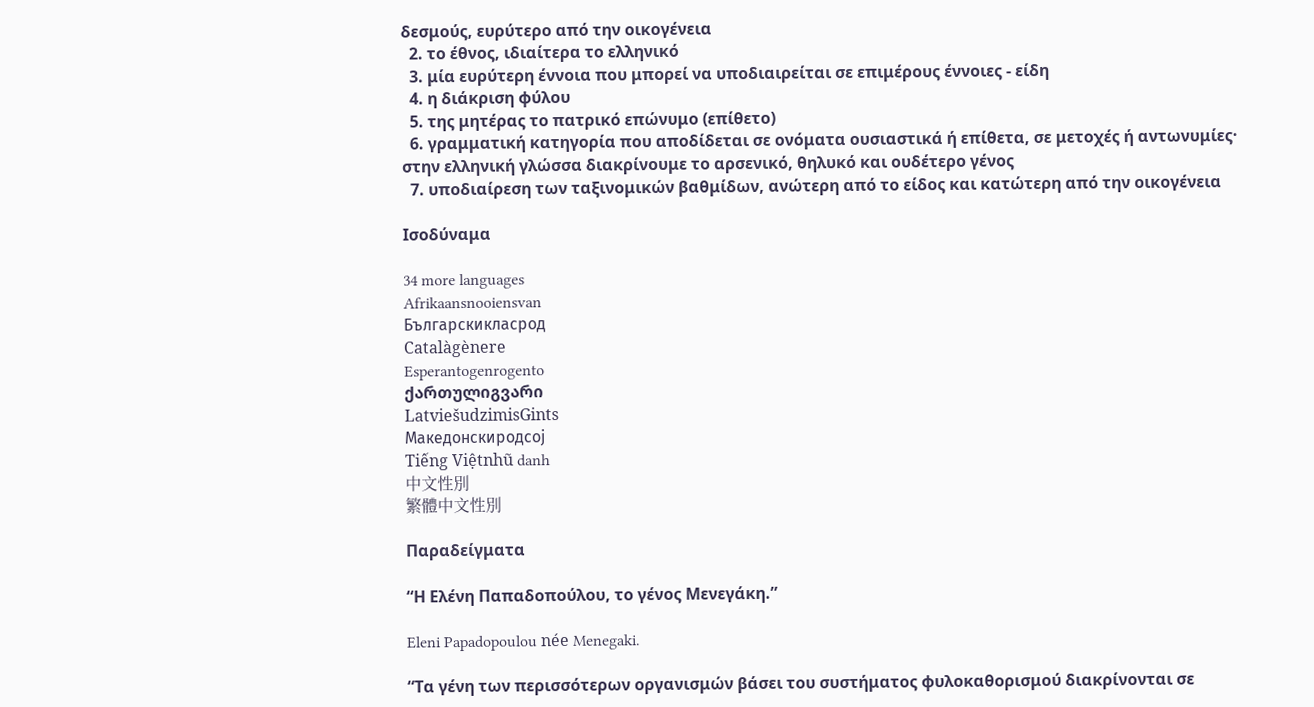δεσμούς, ευρύτερο από την οικογένεια
  2. το έθνος, ιδιαίτερα το ελληνικό
  3. μία ευρύτερη έννοια που μπορεί να υποδιαιρείται σε επιμέρους έννοιες - είδη
  4. η διάκριση φύλου
  5. της μητέρας το πατρικό επώνυμο (επίθετο)
  6. γραμματική κατηγορία που αποδίδεται σε ονόματα ουσιαστικά ή επίθετα, σε μετοχές ή αντωνυμίες· στην ελληνική γλώσσα διακρίνουμε το αρσενικό, θηλυκό και ουδέτερο γένος
  7. υποδιαίρεση των ταξινομικών βαθμίδων, ανώτερη από το είδος και κατώτερη από την οικογένεια

Ισοδύναμα

34 more languages
Afrikaansnooiensvan
Българскикласрод
Catalàgènere
Esperantogenrogento
ქართულიგვარი
LatviešudzimisGints
Македонскиродсој
Tiếng Việtnhũ danh
中文性別
繁體中文性別

Παραδείγματα

“Η Ελένη Παπαδοπούλου, το γένος Μενεγάκη.”

Eleni Papadopoulou née Menegaki.

“Τα γένη των περισσότερων οργανισμών βάσει του συστήματος φυλοκαθορισμού διακρίνονται σε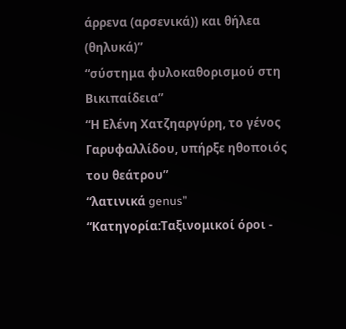άρρενα (αρσενικά)) και θήλεα (θηλυκά)”
“σύστημα φυλοκαθορισμού στη Βικιπαίδεια”
“Η Ελένη Χατζηαργύρη, το γένος Γαρυφαλλίδου, υπήρξε ηθοποιός του θεάτρου”
“λατινικά genus”
“Κατηγορία:Ταξινομικοί όροι -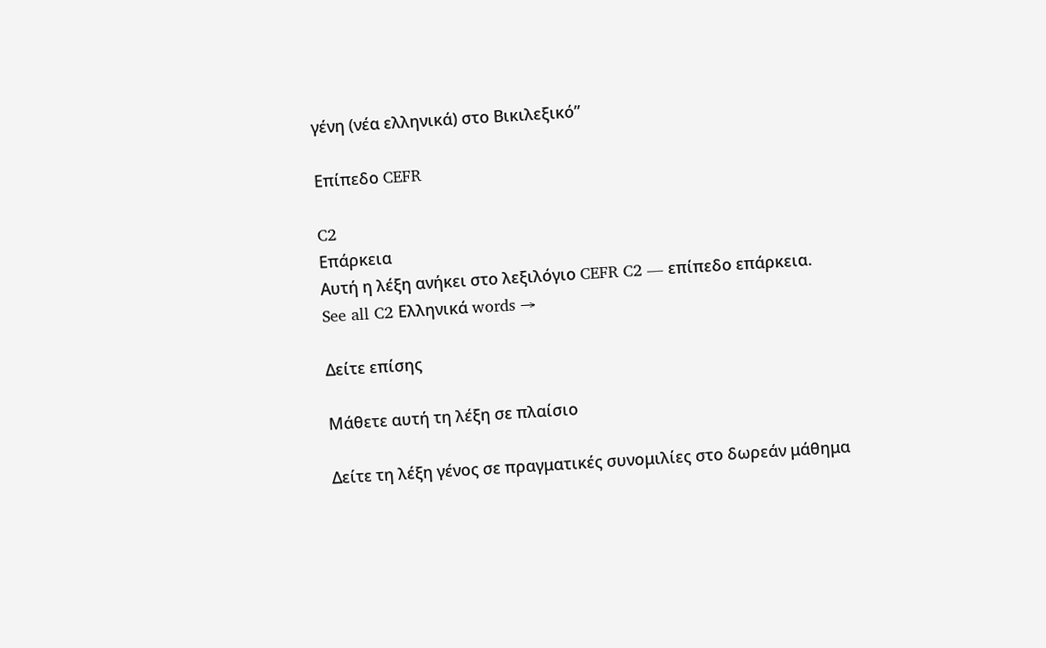γένη (νέα ελληνικά) στο Βικιλεξικό”

Επίπεδο CEFR

C2
Επάρκεια
Αυτή η λέξη ανήκει στο λεξιλόγιο CEFR C2 — επίπεδο επάρκεια.
See all C2 Ελληνικά words →

Δείτε επίσης

Μάθετε αυτή τη λέξη σε πλαίσιο

Δείτε τη λέξη γένος σε πραγματικές συνομιλίες στο δωρεάν μάθημα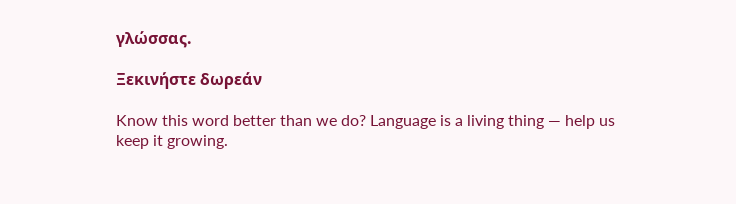γλώσσας.

Ξεκινήστε δωρεάν

Know this word better than we do? Language is a living thing — help us keep it growing.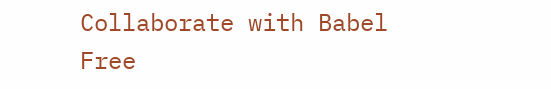Collaborate with Babel Free